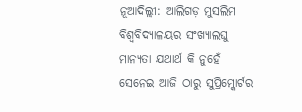ନୂଆଦିଲ୍ଲୀ: ଆଲିଗଡ଼ ମୁସଲିମ ବିଶ୍ବବିଦ୍ୟାଳୟର ସଂଖ୍ୟାଲଘୁ ମାନ୍ୟତା ଯଥାର୍ଥ କି ନୁହେଁ ସେନେଇ ଆଜି ଠାରୁ ସୁପ୍ରିମ୍କୋର୍ଟର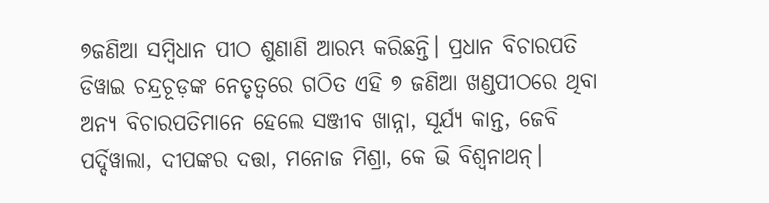୭ଜଣିଆ ସମ୍ବିଧାନ ପୀଠ ଶୁଣାଣି ଆରମ୍ଭ କରିଛନ୍ତି। ପ୍ରଧାନ ବିଚାରପତି ଡିୱାଇ ଚନ୍ଦ୍ରଚୂଡ଼ଙ୍କ ନେତୃତ୍ବରେ ଗଠିତ ଏହି ୭ ଜଣିଆ ଖଣ୍ଡପୀଠରେ ଥିବା ଅନ୍ୟ ବିଚାରପତିମାନେ ହେଲେ ସଞ୍ଜୀବ ଖାନ୍ନା, ସୂର୍ଯ୍ୟ କାନ୍ତ, ଜେବି ପର୍ଦ୍ଦିୱାଲା, ଦୀପଙ୍କର ଦତ୍ତା, ମନୋଜ ମିଶ୍ରା, କେ ଭି ବିଶ୍ବନାଥନ୍।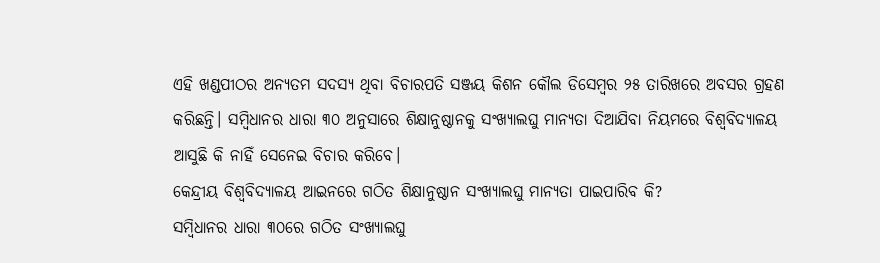ଏହି ଖଣ୍ଡପୀଠର ଅନ୍ୟତମ ସଦସ୍ୟ ଥିବା ବିଚାରପତି ସଞ୍ଜୟ କିଶନ କୌଲ ଡିସେମ୍ବର ୨୫ ତାରିଖରେ ଅବସର ଗ୍ରହଣ କରିଛନ୍ତି। ସମ୍ବିଧାନର ଧାରା ୩୦ ଅନୁସାରେ ଶିକ୍ଷାନୁଷ୍ଠାନକୁ ସଂଖ୍ୟାଲଘୁ ମାନ୍ୟତା ଦିଆଯିବା ନିୟମରେ ବିଶ୍ବବିଦ୍ୟାଳୟ ଆସୁଛି କି ନାହିଁ ସେନେଇ ବିଚାର କରିବେ।
କେନ୍ଦ୍ରୀୟ ବିଶ୍ବବିଦ୍ୟାଳୟ ଆଇନରେ ଗଠିତ ଶିକ୍ଷାନୁଷ୍ଠାନ ସଂଖ୍ୟାଲଘୁ ମାନ୍ୟତା ପାଇପାରିବ କି?
ସମ୍ବିଧାନର ଧାରା ୩୦ରେ ଗଠିତ ସଂଖ୍ୟାଲଘୁ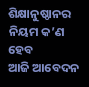ଶିକ୍ଷାନୁଷ୍ଠାନର ନିୟମ କ’ଣ ହେବ
ଆଜି ଆବେଦନ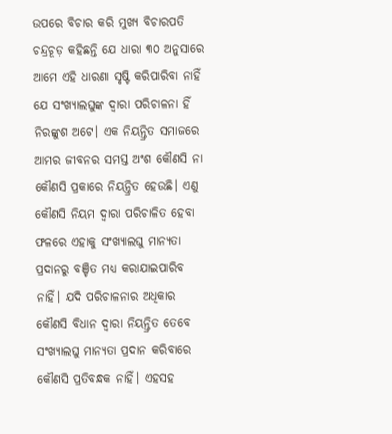ଉପରେ ବିଚାର କରି ମୁଖ୍ୟ ବିଚାରପତି ଚନ୍ଦ୍ରଚୂଡ଼ କହିଛନ୍ତି ଯେ ଧାରା ୩୦ ଅନୁସାରେ ଆମେ ଏହି ଧାରଣା ସୃଷ୍ଟି କରିପାରିବା ନାହିଁ ଯେ ସଂଖ୍ୟାଲଘୁଙ୍କ ଦ୍ବାରା ପରିଚାଳନା ହିଁ ନିରଙ୍କୁଶ ଅଟେ। ଏକ ନିୟନ୍ତ୍ରିତ ସମାଜରେ ଆମର ଜୀବନର ସମସ୍ତ ଅଂଶ କୌଣସି ନା କୌଣସି ପ୍ରକାରେ ନିୟନ୍ତ୍ରିତ ହେଉଛି। ଏଣୁ କୌଣସି ନିୟମ ଦ୍ବାରା ପରିଚାଳିତ ହେବା ଫଳରେ ଏହାକୁ ସଂଖ୍ୟାଲଘୁ ମାନ୍ୟତା ପ୍ରଦାନରୁ ବଞ୍ଚିତ ମଧ୍ୟ କରାଯାଇପାରିବ ନାହିଁ। ଯଦି ପରିଚାଳନାର ଅଧିକାର କୌଣସି ବିଧାନ ଦ୍ବାରା ନିୟନ୍ତ୍ରିତ ତେବେ ସଂଖ୍ୟାଲଘୁ ମାନ୍ୟତା ପ୍ରଦାନ କରିବାରେ କୌଣସି ପ୍ରତିବନ୍ଧକ ନାହିଁ। ଏହସହ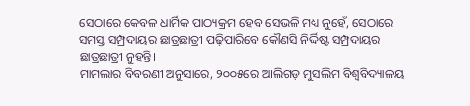ସେଠାରେ କେବଳ ଧାର୍ମିକ ପାଠ୍ୟକ୍ରମ ହେବ ସେଭଳି ମଧ୍ୟ ନୁହେଁ, ସେଠାରେ ସମସ୍ତ ସମ୍ପ୍ରଦାୟର ଛାତ୍ରଛାତ୍ରୀ ପଢ଼ିପାରିବେ କୌଣସି ନିର୍ଦ୍ଦିଷ୍ଟ ସମ୍ପ୍ରଦାୟର ଛାତ୍ରଛାତ୍ରୀ ନୁହନ୍ତି।
ମାମଲାର ବିବରଣୀ ଅନୁସାରେ, ୨୦୦୫ରେ ଆଲିଗଡ଼ ମୁସଲିମ ବିଶ୍ବବିଦ୍ୟାଳୟ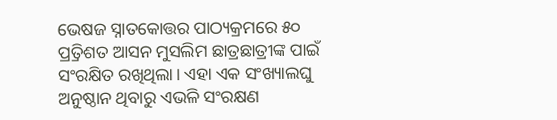ଭେଷଜ ସ୍ନାତକୋତ୍ତର ପାଠ୍ୟକ୍ରମରେ ୫୦ ପ୍ର୍ରତିଶତ ଆସନ ମୁସଲିମ ଛାତ୍ରଛାତ୍ରୀଙ୍କ ପାଇଁ ସଂରକ୍ଷିତ ରଖିଥିଲା। ଏହା ଏକ ସଂଖ୍ୟାଲଘୁ ଅନୁଷ୍ଠାନ ଥିବାରୁ ଏଭଳି ସଂରକ୍ଷଣ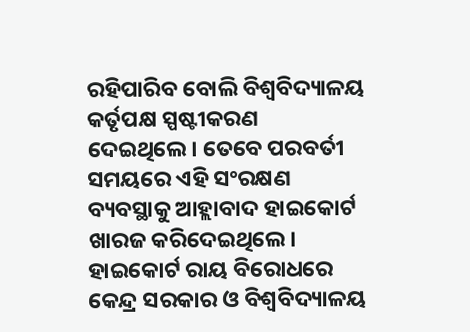ରହିପାରିବ ବୋଲି ବିଶ୍ବବିଦ୍ୟାଳୟ କର୍ତୃପକ୍ଷ ସ୍ପଷ୍ଟୀକରଣ ଦେଇଥିଲେ। ତେବେ ପରବର୍ତୀ ସମୟରେ ଏହି ସଂରକ୍ଷଣ ବ୍ୟବସ୍ଥାକୁ ଆହ୍ଲାବାଦ ହାଇକୋର୍ଟ ଖାରଜ କରିଦେଇଥିଲେ। ହାଇକୋର୍ଟ ରାୟ ବିରୋଧରେ କେନ୍ଦ୍ର ସରକାର ଓ ବିଶ୍ବବିଦ୍ୟାଳୟ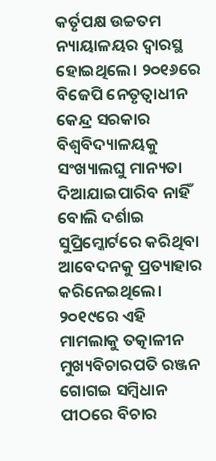କର୍ତୃପକ୍ଷ ଉଚ୍ଚତମ ନ୍ୟାୟାଳୟର ଦ୍ବାରସ୍ଥ ହୋଇଥିଲେ। ୨୦୧୬ରେ ବିଜେପି ନେତୃତ୍ବାଧୀନ କେନ୍ଦ୍ର ସରକାର ବିଶ୍ବବିଦ୍ୟାଳୟକୁ ସଂଖ୍ୟାଲଘୁ ମାନ୍ୟତା ଦିଆଯାଇପାରିବ ନାହିଁ ବୋଲି ଦର୍ଶାଇ ସୁପ୍ରିମ୍କୋର୍ଟରେ କରିଥିବା ଆବେଦନକୁ ପ୍ରତ୍ୟାହାର କରିନେଇଥିଲେ। ୨୦୧୯ରେ ଏହି ମାମଲାକୁ ତତ୍କାଳୀନ ମୁଖ୍ୟବିଚାରପତି ରଞ୍ଜନ ଗୋଗଇ ସମ୍ବିଧାନ ପୀଠରେ ବିଚାର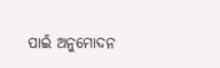ପାଇଁ ଅନୁମୋଦନ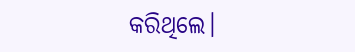କରିଥିଲେ।